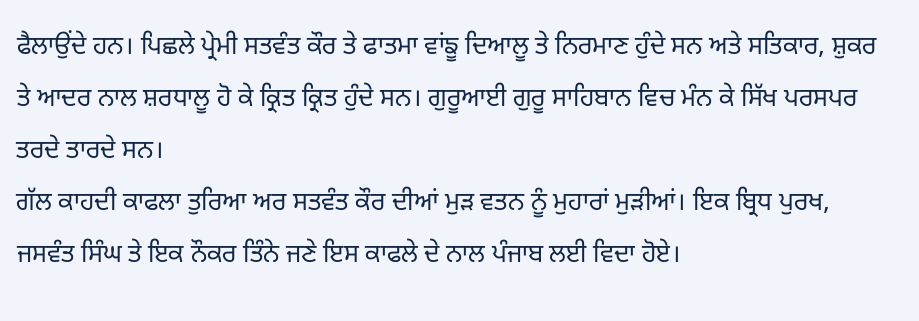ਫੈਲਾਉਂਦੇ ਹਨ। ਪਿਛਲੇ ਪ੍ਰੇਮੀ ਸਤਵੰਤ ਕੌਰ ਤੇ ਫਾਤਮਾ ਵਾਂਙੂ ਦਿਆਲੂ ਤੇ ਨਿਰਮਾਣ ਹੁੰਦੇ ਸਨ ਅਤੇ ਸਤਿਕਾਰ, ਸ਼ੁਕਰ ਤੇ ਆਦਰ ਨਾਲ ਸ਼ਰਧਾਲੂ ਹੋ ਕੇ ਕ੍ਰਿਤ ਕ੍ਰਿਤ ਹੁੰਦੇ ਸਨ। ਗੁਰੂਆਈ ਗੁਰੂ ਸਾਹਿਬਾਨ ਵਿਚ ਮੰਨ ਕੇ ਸਿੱਖ ਪਰਸਪਰ ਤਰਦੇ ਤਾਰਦੇ ਸਨ।
ਗੱਲ ਕਾਹਦੀ ਕਾਫਲਾ ਤੁਰਿਆ ਅਰ ਸਤਵੰਤ ਕੌਰ ਦੀਆਂ ਮੁੜ ਵਤਨ ਨੂੰ ਮੁਹਾਰਾਂ ਮੁੜੀਆਂ। ਇਕ ਬ੍ਰਿਧ ਪੁਰਖ, ਜਸਵੰਤ ਸਿੰਘ ਤੇ ਇਕ ਨੌਕਰ ਤਿੰਨੇ ਜਣੇ ਇਸ ਕਾਫਲੇ ਦੇ ਨਾਲ ਪੰਜਾਬ ਲਈ ਵਿਦਾ ਹੋਏ।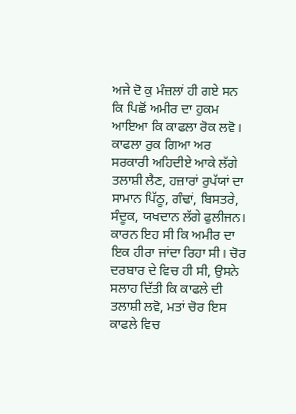ਅਜੇ ਦੋ ਕੁ ਮੰਜ਼ਲਾਂ ਹੀ ਗਏ ਸਨ ਕਿ ਪਿਛੋਂ ਅਮੀਰ ਦਾ ਹੁਕਮ ਆਇਆ ਕਿ ਕਾਫਲਾ ਰੋਕ ਲਵੋ। ਕਾਫਲਾ ਰੁਕ ਗਿਆ ਅਰ ਸਰਕਾਰੀ ਅਹਿਦੀਏ ਆਕੇ ਲੱਗੇ ਤਲਾਸ਼ੀ ਲੈਣ, ਹਜ਼ਾਰਾਂ ਰੁਪੱਯਾਂ ਦਾ ਸਾਮਾਨ ਪਿੱਠੂ, ਗੰਢਾਂ, ਬਿਸਤਰੇ, ਸੰਦੂਕ, ਯਖਦਾਨ ਲੱਗੇ ਫੁਲੀਜਨ। ਕਾਰਨ ਇਹ ਸੀ ਕਿ ਅਮੀਰ ਦਾ ਇਕ ਹੀਰਾ ਜਾਂਦਾ ਰਿਹਾ ਸੀ। ਚੋਰ ਦਰਬਾਰ ਦੇ ਵਿਚ ਹੀ ਸੀ, ਉਸਨੇ ਸਲਾਹ ਦਿੱਤੀ ਕਿ ਕਾਫਲੇ ਦੀ ਤਲਾਸ਼ੀ ਲਵੋ, ਮਤਾਂ ਚੋਰ ਇਸ ਕਾਫਲੇ ਵਿਚ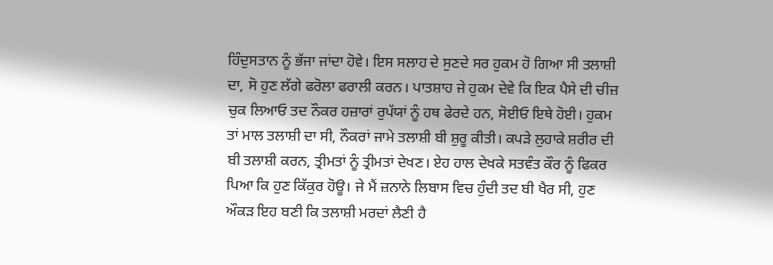ਹਿੰਦੁਸਤਾਨ ਨੂੰ ਭੱਜਾ ਜਾਂਦਾ ਹੋਵੇ। ਇਸ ਸਲਾਹ ਦੇ ਸੁਣਦੇ ਸਰ ਹੁਕਮ ਹੋ ਗਿਆ ਸੀ ਤਲਾਸ਼ੀ ਦਾ, ਸੋ ਹੁਣ ਲੱਗੇ ਫਰੋਲਾ ਫਰਾਲੀ ਕਰਨ। ਪਾਤਸ਼ਾਹ ਜੇ ਹੁਕਮ ਦੇਵੇ ਕਿ ਇਕ ਪੈਸੇ ਦੀ ਚੀਜ਼ ਚੁਕ ਲਿਆਓ ਤਦ ਨੌਕਰ ਹਜ਼ਾਰਾਂ ਰੁਪੱਯਾਂ ਨੂੰ ਹਥ ਫੇਰਦੇ ਹਨ, ਸੋਈਓ ਇਥੇ ਹੋਈ। ਹੁਕਮ ਤਾਂ ਮਾਲ ਤਲਾਸ਼ੀ ਦਾ ਸੀ, ਨੌਕਰਾਂ ਜਾਮੇ ਤਲਾਸ਼ੀ ਬੀ ਸ਼ੁਰੂ ਕੀਤੀ। ਕਪੜੇ ਲੁਹਾਕੇ ਸ਼ਰੀਰ ਦੀ ਬੀ ਤਲਾਸ਼ੀ ਕਰਨ, ਤ੍ਰੀਮਤਾਂ ਨੂੰ ਤ੍ਰੀਮਤਾਂ ਦੇਖਣ। ਏਹ ਹਾਲ ਦੇਖਕੇ ਸਤਵੰਤ ਕੌਰ ਨੂੰ ਫਿਕਰ ਪਿਆ ਕਿ ਹੁਣ ਕਿੱਕੁਰ ਹੋਊ। ਜੇ ਮੈਂ ਜ਼ਨਾਨੇ ਲਿਬਾਸ ਵਿਚ ਹੁੰਦੀ ਤਦ ਬੀ ਖੈਰ ਸੀ, ਹੁਣ ਔਕੜ ਇਹ ਬਣੀ ਕਿ ਤਲਾਸ਼ੀ ਮਰਦਾਂ ਲੈਣੀ ਹੈ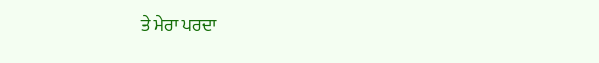ਤੇ ਮੇਰਾ ਪਰਦਾ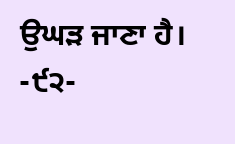ਉਘੜ ਜਾਣਾ ਹੈ।
-੯੨-